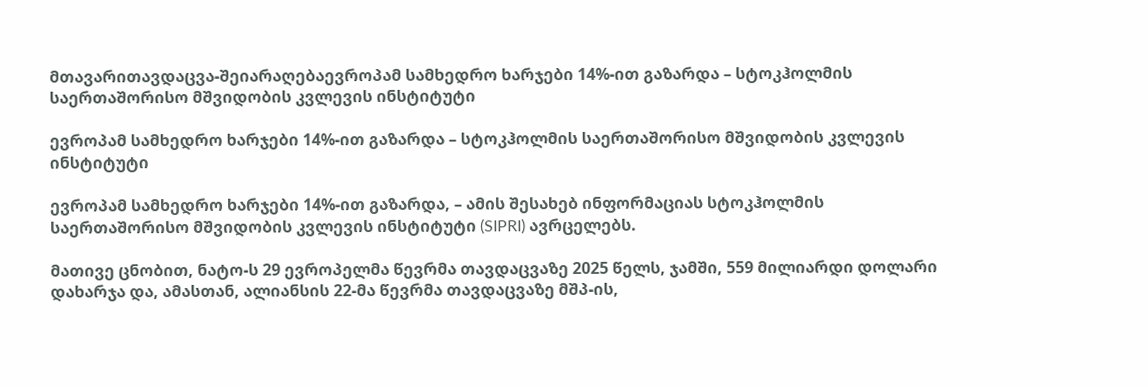მთავარითავდაცვა-შეიარაღებაევროპამ სამხედრო ხარჯები 14%-ით გაზარდა – სტოკჰოლმის საერთაშორისო მშვიდობის კვლევის ინსტიტუტი

ევროპამ სამხედრო ხარჯები 14%-ით გაზარდა – სტოკჰოლმის საერთაშორისო მშვიდობის კვლევის ინსტიტუტი

ევროპამ სამხედრო ხარჯები 14%-ით გაზარდა, – ამის შესახებ ინფორმაციას სტოკჰოლმის საერთაშორისო მშვიდობის კვლევის ინსტიტუტი (SIPRI) ავრცელებს.

მათივე ცნობით, ნატო-ს 29 ევროპელმა წევრმა თავდაცვაზე 2025 წელს, ჯამში, 559 მილიარდი დოლარი დახარჯა და, ამასთან, ალიანსის 22-მა წევრმა თავდაცვაზე მშპ-ის,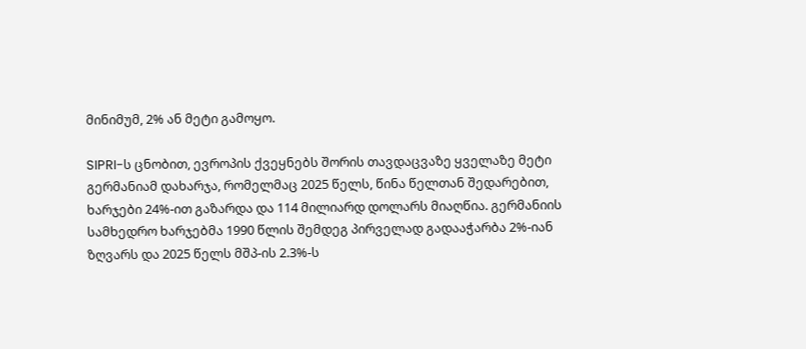მინიმუმ, 2% ან მეტი გამოყო.

SIPRI-ს ცნობით, ევროპის ქვეყნებს შორის თავდაცვაზე ყველაზე მეტი გერმანიამ დახარჯა, რომელმაც 2025 წელს, წინა წელთან შედარებით, ხარჯები 24%-ით გაზარდა და 114 მილიარდ დოლარს მიაღწია. გერმანიის სამხედრო ხარჯებმა 1990 წლის შემდეგ პირველად გადააჭარბა 2%-იან ზღვარს და 2025 წელს მშპ-ის 2.3%-ს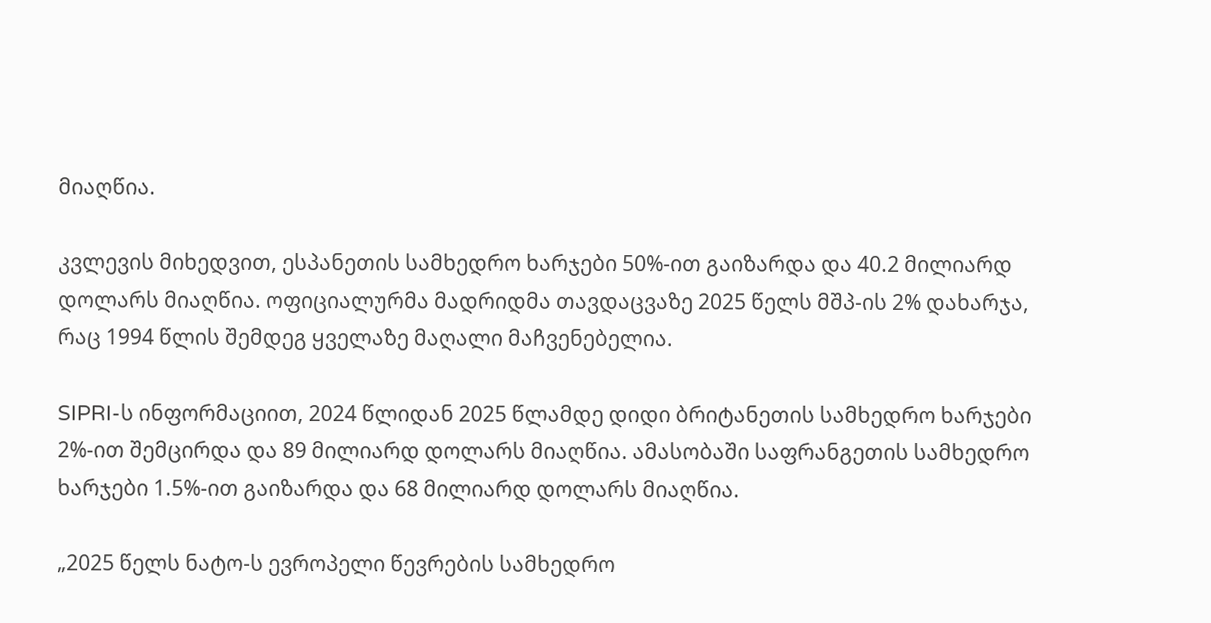მიაღწია.

კვლევის მიხედვით, ესპანეთის სამხედრო ხარჯები 50%-ით გაიზარდა და 40.2 მილიარდ დოლარს მიაღწია. ოფიციალურმა მადრიდმა თავდაცვაზე 2025 წელს მშპ-ის 2% დახარჯა, რაც 1994 წლის შემდეგ ყველაზე მაღალი მაჩვენებელია.

SIPRI-ს ინფორმაციით, 2024 წლიდან 2025 წლამდე დიდი ბრიტანეთის სამხედრო ხარჯები 2%-ით შემცირდა და 89 მილიარდ დოლარს მიაღწია. ამასობაში საფრანგეთის სამხედრო ხარჯები 1.5%-ით გაიზარდა და 68 მილიარდ დოლარს მიაღწია.

„2025 წელს ნატო-ს ევროპელი წევრების სამხედრო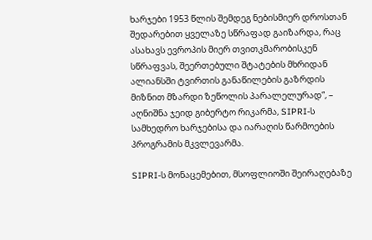ხარჯები 1953 წლის შემდეგ ნებისმიერ დროსთან შედარებით ყველაზე სწრაფად გაიზარდა, რაც ასახავს ევროპის მიერ თვითკმარობისკენ სწრაფვას, შეერთებული შტატების მხრიდან ალიანსში ტვირთის განაწილების გაზრდის მიზნით მზარდი ზეწოლის პარალელურად“, – აღნიშნა ჯეიდ გიბერტო რიკარმა, SIPRI-ს სამხედრო ხარჯებისა და იარაღის წარმოების პროგრამის მკვლევარმა.

SIPRI-ს მონაცემებით, მსოფლიოში შეირაღებაზე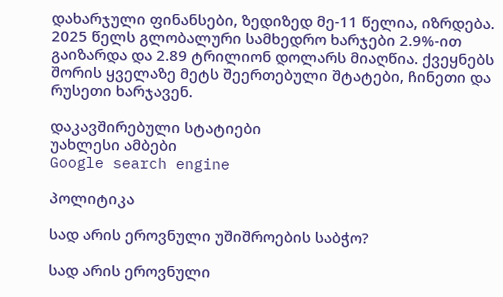დახარჯული ფინანსები, ზედიზედ მე-11 წელია, იზრდება. 2025 წელს გლობალური სამხედრო ხარჯები 2.9%-ით გაიზარდა და 2.89 ტრილიონ დოლარს მიაღწია. ქვეყნებს შორის ყველაზე მეტს შეერთებული შტატები, ჩინეთი და რუსეთი ხარჯავენ.

დაკავშირებული სტატიები
უახლესი ამბები
Google search engine

პოლიტიკა

სად არის ეროვნული უშიშროების საბჭო?

სად არის ეროვნული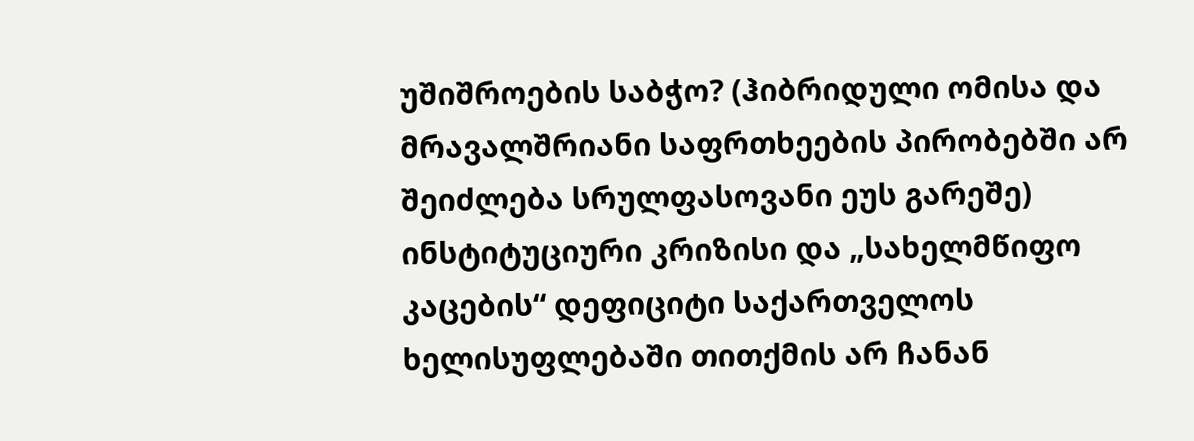უშიშროების საბჭო? (ჰიბრიდული ომისა და მრავალშრიანი საფრთხეების პირობებში არ შეიძლება სრულფასოვანი ეუს გარეშე) ინსტიტუციური კრიზისი და „სახელმწიფო კაცების“ დეფიციტი საქართველოს ხელისუფლებაში თითქმის არ ჩანან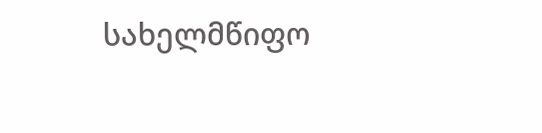სახელმწიფო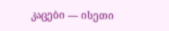კაცები — ისეთი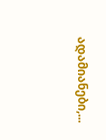ადამიანები,...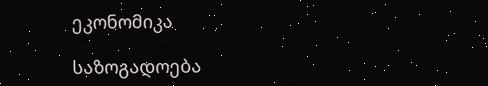ეკონომიკა

საზოგადოება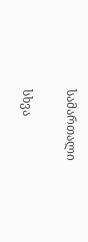სამართალი

სხვა